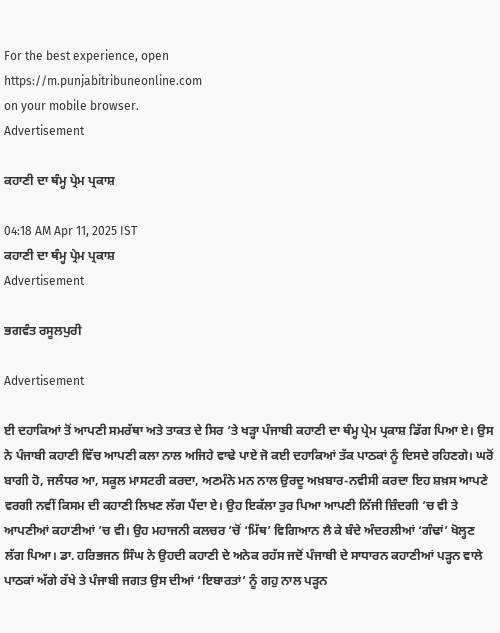For the best experience, open
https://m.punjabitribuneonline.com
on your mobile browser.
Advertisement

ਕਹਾਣੀ ਦਾ ਥੰਮ੍ਹ ਪ੍ਰੇਮ ਪ੍ਰਕਾਸ਼

04:18 AM Apr 11, 2025 IST
ਕਹਾਣੀ ਦਾ ਥੰਮ੍ਹ ਪ੍ਰੇਮ ਪ੍ਰਕਾਸ਼
Advertisement

ਭਗਵੰਤ ਰਸੂਲਪੁਰੀ

Advertisement

ਈ ਦਹਾਕਿਆਂ ਤੋਂ ਆਪਣੀ ਸਮਰੱਥਾ ਅਤੇ ਤਾਕਤ ਦੇ ਸਿਰ ’ਤੇ ਖੜ੍ਹਾ ਪੰਜਾਬੀ ਕਹਾਣੀ ਦਾ ਥੰਮ੍ਹ ਪ੍ਰੇਮ ਪ੍ਰਕਾਸ਼ ਡਿੱਗ ਪਿਆ ਏ। ਉਸ ਨੇ ਪੰਜਾਬੀ ਕਹਾਣੀ ਵਿੱਚ ਆਪਣੀ ਕਲਾ ਨਾਲ ਅਜਿਹੇ ਵਾਢੇ ਪਾਏ ਜੋ ਕਈ ਦਹਾਕਿਆਂ ਤੱਕ ਪਾਠਕਾਂ ਨੂੰ ਦਿਸਦੇ ਰਹਿਣਗੇ। ਘਰੋਂ ਬਾਗੀ ਹੋ, ਜਲੰਧਰ ਆ, ਸਕੂਲ ਮਾਸਟਰੀ ਕਰਦਾ, ਅਣਮੰਨੇ ਮਨ ਨਾਲ ਉਰਦੂ ਅਖ਼ਬਾਰ-ਨਵੀਸੀ ਕਰਦਾ ਇਹ ਸ਼ਖ਼ਸ ਆਪਣੇ ਵਰਗੀ ਨਵੀਂ ਕਿਸਮ ਦੀ ਕਹਾਣੀ ਲਿਖਣ ਲੱਗ ਪੈਂਦਾ ਏ। ਉਹ ਇਕੱਲਾ ਤੁਰ ਪਿਆ ਆਪਣੀ ਨਿੱਜੀ ਜ਼ਿੰਦਗੀ ’ਚ ਵੀ ਤੇ ਆਪਣੀਆਂ ਕਹਾਣੀਆਂ ’ਚ ਵੀ। ਉਹ ਮਹਾਜਨੀ ਕਲਚਰ ’ਚੋਂ ‘ਮਿੱਥ’ ਵਿਗਿਆਨ ਲੈ ਕੇ ਬੰਦੇ ਅੰਦਰਲੀਆਂ ‘ਗੰਢਾਂ’ ਖੋਲ੍ਹਣ ਲੱਗ ਪਿਆ। ਡਾ. ਹਰਿਭਜਨ ਸਿੰਘ ਨੇ ਉਹਦੀ ਕਹਾਣੀ ਦੇ ਅਨੇਕ ਰਹੱਸ ਜਦੋਂ ਪੰਜਾਬੀ ਦੇ ਸਾਧਾਰਨ ਕਹਾਣੀਆਂ ਪੜ੍ਹਨ ਵਾਲੇ ਪਾਠਕਾਂ ਅੱਗੇ ਰੱਖੇ ਤੇ ਪੰਜਾਬੀ ਜਗਤ ਉਸ ਦੀਆਂ ‘ਇਬਾਰਤਾਂ’ ਨੂੰ ਗਹੁ ਨਾਲ ਪੜ੍ਹਨ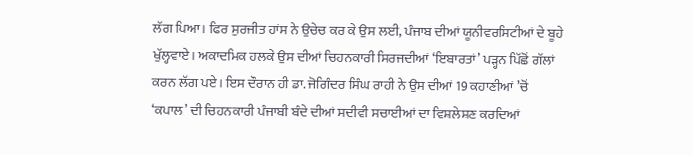ਲੱਗ ਪਿਆ। ਫਿਰ ਸੁਰਜੀਤ ਹਾਂਸ ਨੇ ਉਚੇਚ ਕਰ ਕੇ ਉਸ ਲਈ, ਪੰਜਾਬ ਦੀਆਂ ਯੂਨੀਵਰਸਿਟੀਆਂ ਦੇ ਬੂਹੇ ਖੁੱਲ੍ਹਵਾਏ। ਅਕਾਦਮਿਕ ਹਲਕੇ ਉਸ ਦੀਆਂ ਚਿਹਨਕਾਰੀ ਸਿਰਜਦੀਆਂ ‘ਇਬਾਰਤਾਂ’ ਪੜ੍ਹਨ ਪਿੱਛੋਂ ਗੱਲਾਂ ਕਰਨ ਲੱਗ ਪਏ। ਇਸ ਦੌਰਾਨ ਹੀ ਡਾ. ਜੋਗਿੰਦਰ ਸਿੰਘ ਰਾਹੀ ਨੇ ਉਸ ਦੀਆਂ 19 ਕਹਾਣੀਆਂ ’ਚੋਂ ‘ਕਪਾਲ’ ਦੀ ਚਿਹਨਕਾਰੀ ਪੰਜਾਬੀ ਬੰਦੇ ਦੀਆਂ ਸਦੀਵੀ ਸਚਾਈਆਂ ਦਾ ਵਿਸ਼ਲੇਸ਼ਣ ਕਰਦਿਆਂ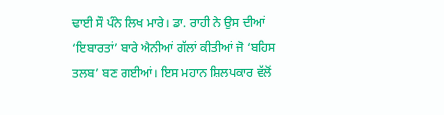ਢਾਈ ਸੌ ਪੰਨੇ ਲਿਖ ਮਾਰੇ। ਡਾ. ਰਾਹੀ ਨੇ ਉਸ ਦੀਆਂ ‘ਇਬਾਰਤਾਂ’ ਬਾਰੇ ਐਨੀਆਂ ਗੱਲਾਂ ਕੀਤੀਆਂ ਜੋ ‘ਬਹਿਸ ਤਲਬ’ ਬਣ ਗਈਆਂ। ਇਸ ਮਹਾਨ ਸ਼ਿਲਪਕਾਰ ਵੱਲੋਂ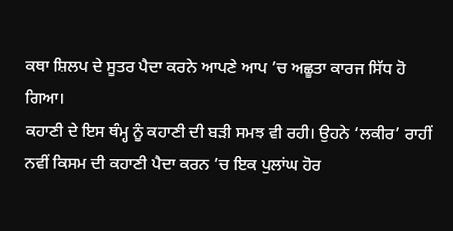ਕਥਾ ਸ਼ਿਲਪ ਦੇ ਸੂਤਰ ਪੈਦਾ ਕਰਨੇ ਆਪਣੇ ਆਪ ’ਚ ਅਛੂਤਾ ਕਾਰਜ ਸਿੱਧ ਹੋ ਗਿਆ।
ਕਹਾਣੀ ਦੇ ਇਸ ਥੰਮ੍ਹ ਨੂੰ ਕਹਾਣੀ ਦੀ ਬੜੀ ਸਮਝ ਵੀ ਰਹੀ। ਉਹਨੇ ‘ਲਕੀਰ’ ਰਾਹੀਂ ਨਵੀਂ ਕਿਸਮ ਦੀ ਕਹਾਣੀ ਪੈਦਾ ਕਰਨ ’ਚ ਇਕ ਪੁਲਾਂਘ ਹੋਰ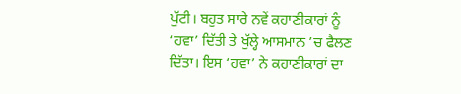ਪੁੱਟੀ। ਬਹੁਤ ਸਾਰੇ ਨਵੇਂ ਕਹਾਣੀਕਾਰਾਂ ਨੂੰ ‘ਹਵਾ’ ਦਿੱਤੀ ਤੇ ਖੁੱਲ੍ਹੇ ਆਸਮਾਨ ’ਚ ਫੈਲਣ ਦਿੱਤਾ। ਇਸ ‘ਹਵਾ’ ਨੇ ਕਹਾਣੀਕਾਰਾਂ ਦਾ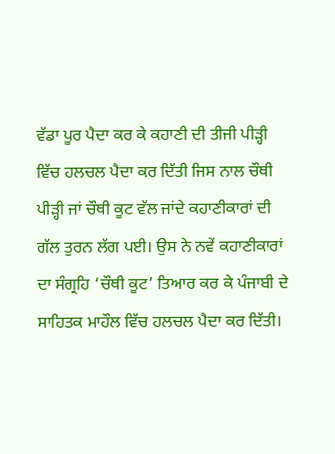ਵੱਡਾ ਪੂਰ ਪੈਦਾ ਕਰ ਕੇ ਕਹਾਣੀ ਦੀ ਤੀਜੀ ਪੀੜ੍ਹੀ ਵਿੱਚ ਹਲਚਲ ਪੈਦਾ ਕਰ ਦਿੱਤੀ ਜਿਸ ਨਾਲ ਚੌਥੀ ਪੀੜ੍ਹੀ ਜਾਂ ਚੌਥੀ ਕੂਟ ਵੱਲ ਜਾਂਦੇ ਕਹਾਣੀਕਾਰਾਂ ਦੀ ਗੱਲ ਤੁਰਨ ਲੱਗ ਪਈ। ਉਸ ਨੇ ਨਵੇਂ ਕਹਾਣੀਕਾਰਾਂ ਦਾ ਸੰਗ੍ਰਹਿ ‘ਚੌਥੀ ਕੂਟ’ ਤਿਆਰ ਕਰ ਕੇ ਪੰਜਾਬੀ ਦੇ ਸਾਹਿਤਕ ਮਾਹੌਲ ਵਿੱਚ ਹਲਚਲ ਪੈਦਾ ਕਰ ਦਿੱਤੀ।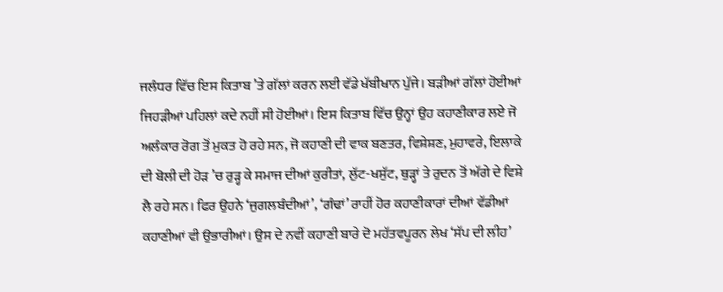ਜਲੰਧਰ ਵਿੱਚ ਇਸ ਕਿਤਾਬ ’ਤੇ ਗੱਲਾਂ ਕਰਨ ਲਈ ਵੱਡੇ ਖੱਬੀਖਾਨ ਪੁੱਜੇ। ਬੜੀਆਂ ਗੱਲਾਂ ਹੋਈਆਂ ਜਿਹੜੀਆਂ ਪਹਿਲਾਂ ਕਦੇ ਨਹੀਂ ਸੀ ਹੋਈਆਂ। ਇਸ ਕਿਤਾਬ ਵਿੱਚ ਉਨ੍ਹਾਂ ਉਹ ਕਹਾਣੀਕਾਰ ਲਏ ਜੋ ਅਲੰਕਾਰ ਰੋਗ ਤੋਂ ਮੁਕਤ ਹੋ ਰਹੇ ਸਨ, ਜੋ ਕਹਾਣੀ ਦੀ ਵਾਕ ਬਣਤਰ, ਵਿਸ਼ੇਸ਼ਣ, ਮੁਹਾਵਰੇ, ਇਲਾਕੇ ਦੀ ਬੋਲੀ ਦੀ ਹੋੜ ’ਚ ਰੁੜ੍ਹ ਕੇ ਸਮਾਜ ਦੀਆਂ ਕੁਰੀਤਾਂ, ਲੁੱਟ-ਖਸੁੱਟ, ਥੁੜ੍ਹਾਂ ਤੇ ਰੁਦਨ ਤੋਂ ਅੱਗੇ ਦੇ ਵਿਸ਼ੇ ਲੈ ਰਹੇ ਸਨ। ਫਿਰ ਉਹਨੇ ‘ਜੁਗਲਬੰਦੀਆਂ’, ‘ਗੰਢਾਂ’ ਰਾਹੀਂ ਹੋਰ ਕਹਾਣੀਕਾਰਾਂ ਦੀਆਂ ਵੱਡੀਆਂ ਕਹਾਣੀਆਂ ਵੀ ਉਭਾਰੀਆਂ। ਉਸ ਦੇ ਨਵੀਂ ਕਹਾਣੀ ਬਾਰੇ ਦੋ ਮਹੱਤਵਪੂਰਨ ਲੇਖ ‘ਸੱਪ ਦੀ ਲੀਹ’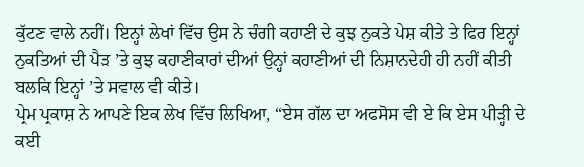ਕੁੱਟਣ ਵਾਲੇ ਨਹੀਂ। ਇਨ੍ਹਾਂ ਲੇਖਾਂ ਵਿੱਚ ਉਸ ਨੇ ਚੰਗੀ ਕਹਾਣੀ ਦੇ ਕੁਝ ਨੁਕਤੇ ਪੇਸ਼ ਕੀਤੇ ਤੇ ਫਿਰ ਇਨ੍ਹਾਂ ਨੁਕਤਿਆਂ ਦੀ ਪੈੜ ’ਤੇ ਕੁਝ ਕਹਾਣੀਕਾਰਾਂ ਦੀਆਂ ਉਨ੍ਹਾਂ ਕਹਾਣੀਆਂ ਦੀ ਨਿਸ਼ਾਨਦੇਹੀ ਹੀ ਨਹੀਂ ਕੀਤੀ ਬਲਕਿ ਇਨ੍ਹਾਂ ’ਤੇ ਸਵਾਲ ਵੀ ਕੀਤੇ।
ਪ੍ਰੇਮ ਪ੍ਰਕਾਸ਼ ਨੇ ਆਪਣੇ ਇਕ ਲੇਖ ਵਿੱਚ ਲਿਖਿਆ, “ਏਸ ਗੱਲ ਦਾ ਅਫਸੋਸ ਵੀ ਏ ਕਿ ਏਸ ਪੀੜ੍ਹੀ ਦੇ ਕਈ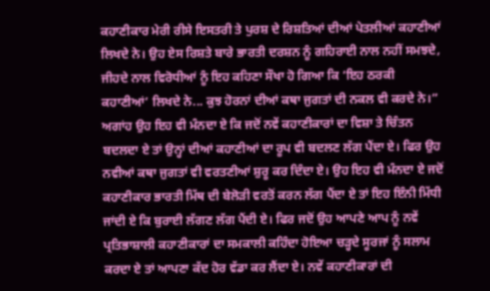ਕਹਾਣੀਕਾਰ ਮੇਰੀ ਰੀਸੇ ਇਸਤਰੀ ਤੇ ਪੁਰਸ਼ ਦੇ ਰਿਸ਼ਤਿਆਂ ਦੀਆਂ ਪੇਤਲੀਆਂ ਕਹਾਣੀਆਂ ਲਿਖਦੇ ਨੇ। ਉਹ ਏਸ ਰਿਸ਼ਤੇ ਬਾਰੇ ਭਾਰਤੀ ਦਰਸ਼ਨ ਨੂੰ ਗਹਿਰਾਈ ਨਾਲ ਨਹੀਂ ਸਮਝਦੇ, ਜੀਹਦੇ ਨਾਲ ਵਿਰੋਧੀਆਂ ਨੂੰ ਇਹ ਕਹਿਣਾ ਸੌਖਾ ਹੋ ਗਿਆ ਕਿ ‘ਇਹ ਠਰਕੀ ਕਹਾਣੀਆਂ’ ਲਿਖਦੇ ਨੇ... ਕੁਝ ਹੋਰਨਾਂ ਦੀਆਂ ਕਥਾ ਜੁਗਤਾਂ ਦੀ ਨਕਲ ਵੀ ਕਰਦੇ ਨੇ।”
ਅਗਾਂਹ ਉਹ ਇਹ ਵੀ ਮੰਨਦਾ ਏ ਕਿ ਜਦੋਂ ਨਵੇਂ ਕਹਾਣੀਕਾਰਾਂ ਦਾ ਵਿਸ਼ਾ ਤੇ ਚਿੰਤਨ ਬਦਲਦਾ ਏ ਤਾਂ ਉਨ੍ਹਾਂ ਦੀਆਂ ਕਹਾਣੀਆਂ ਦਾ ਰੂਪ ਵੀ ਬਦਲਣ ਲੱਗ ਪੈਂਦਾ ਏ। ਫਿਰ ਉਹ ਨਵੀਆਂ ਕਥਾ ਜੁਗਤਾਂ ਵੀ ਵਰਤਣੀਆਂ ਸ਼ੁਰੂ ਕਰ ਦਿੰਦਾ ਏ। ਉਹ ਇਹ ਵੀ ਮੰਨਦਾ ਏ ਜਦੋਂ ਕਹਾਣੀਕਾਰ ਭਾਰਤੀ ਮਿੱਥ ਦੀ ਬੇਲੋੜੀ ਵਰਤੋਂ ਕਰਨ ਲੱਗ ਪੈਂਦਾ ਏ ਤਾਂ ਇਹ ਇੰਨੀ ਮਿੱਧੀ ਜਾਂਦੀ ਏ ਕਿ ਬੁਰਾਈ ਲੱਗਣ ਲੱਗ ਪੈਂਦੀ ਏ। ਫਿਰ ਜਦੋਂ ਉਹ ਆਪਣੇ ਆਪ ਨੂੰ ਨਵੇਂ ਪ੍ਰਤਿਭਾਸ਼ਾਲੀ ਕਹਾਣੀਕਾਰਾਂ ਦਾ ਸਮਕਾਲੀ ਕਹਿੰਦਾ ਹੋਇਆ ਚੜ੍ਹਦੇ ਸੂਰਜਾਂ ਨੂੰ ਸਲਾਮ ਕਰਦਾ ਏ ਤਾਂ ਆਪਣਾ ਕੱਦ ਹੋਰ ਵੱਡਾ ਕਰ ਲੈਂਦਾ ਏ। ਨਵੇਂ ਕਹਾਣੀਕਾਰਾਂ ਦੀ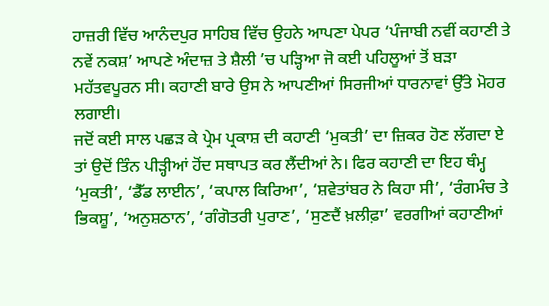ਹਾਜ਼ਰੀ ਵਿੱਚ ਆਨੰਦਪੁਰ ਸਾਹਿਬ ਵਿੱਚ ਉਹਨੇ ਆਪਣਾ ਪੇਪਰ ‘ਪੰਜਾਬੀ ਨਵੀਂ ਕਹਾਣੀ ਤੇ ਨਵੇਂ ਨਕਸ਼’ ਆਪਣੇ ਅੰਦਾਜ਼ ਤੇ ਸ਼ੈਲੀ ’ਚ ਪੜ੍ਹਿਆ ਜੋ ਕਈ ਪਹਿਲੂਆਂ ਤੋਂ ਬੜਾ ਮਹੱਤਵਪੂਰਨ ਸੀ। ਕਹਾਣੀ ਬਾਰੇ ਉਸ ਨੇ ਆਪਣੀਆਂ ਸਿਰਜੀਆਂ ਧਾਰਨਾਵਾਂ ਉੱਤੇ ਮੋਹਰ ਲਗਾਈ।
ਜਦੋਂ ਕਈ ਸਾਲ ਪਛੜ ਕੇ ਪ੍ਰੇਮ ਪ੍ਰਕਾਸ਼ ਦੀ ਕਹਾਣੀ ‘ਮੁਕਤੀ’ ਦਾ ਜ਼ਿਕਰ ਹੋਣ ਲੱਗਦਾ ਏ ਤਾਂ ਉਦੋਂ ਤਿੰਨ ਪੀੜ੍ਹੀਆਂ ਹੋਂਦ ਸਥਾਪਤ ਕਰ ਲੈਂਦੀਆਂ ਨੇ। ਫਿਰ ਕਹਾਣੀ ਦਾ ਇਹ ਥੰਮ੍ਹ ‘ਮੁਕਤੀ’, ‘ਡੈੱਡ ਲਾਈਨ’, ‘ਕਪਾਲ ਕਿਰਿਆ’, ‘ਸ਼ਵੇਤਾਂਬਰ ਨੇ ਕਿਹਾ ਸੀ’, ‘ਰੰਗਮੰਚ ਤੇ ਭਿਕਸ਼ੂ’, ‘ਅਨੁਸ਼ਠਾਨ’, ‘ਗੰਗੋਤਰੀ ਪੁਰਾਣ’, ‘ਸੁਣਦੈਂ ਖ਼ਲੀਫ਼ਾ’ ਵਰਗੀਆਂ ਕਹਾਣੀਆਂ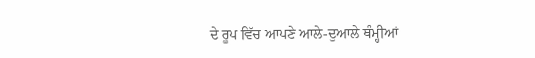ਦੇ ਰੂਪ ਵਿੱਚ ਆਪਣੇ ਆਲੇ-ਦੁਆਲੇ ਥੰਮ੍ਹੀਆਂ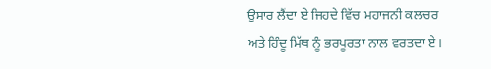ਉਸਾਰ ਲੈਂਦਾ ਏ ਜਿਹਦੇ ਵਿੱਚ ਮਹਾਜਨੀ ਕਲਚਰ ਅਤੇ ਹਿੰਦੂ ਮਿੱਥ ਨੂੰ ਭਰਪੂਰਤਾ ਨਾਲ ਵਰਤਦਾ ਏ।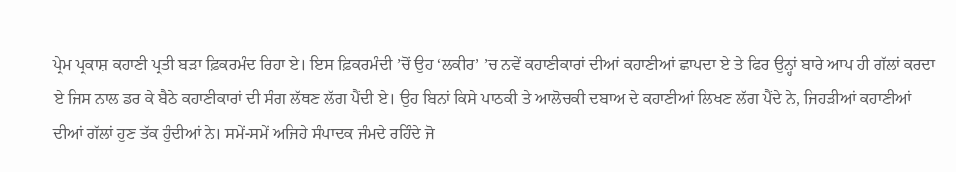ਪ੍ਰੇਮ ਪ੍ਰਕਾਸ਼ ਕਹਾਣੀ ਪ੍ਰਤੀ ਬੜਾ ਫ਼ਿਕਰਮੰਦ ਰਿਹਾ ਏ। ਇਸ ਫ਼ਿਕਰਮੰਦੀ ’ਚੋਂ ਉਹ ‘ਲਕੀਰ’ ’ਚ ਨਵੇਂ ਕਹਾਣੀਕਾਰਾਂ ਦੀਆਂ ਕਹਾਣੀਆਂ ਛਾਪਦਾ ਏ ਤੇ ਫਿਰ ਉਨ੍ਹਾਂ ਬਾਰੇ ਆਪ ਹੀ ਗੱਲਾਂ ਕਰਦਾ ਏ ਜਿਸ ਨਾਲ ਡਰ ਕੇ ਬੈਠੇ ਕਹਾਣੀਕਾਰਾਂ ਦੀ ਸੰਗ ਲੱਥਣ ਲੱਗ ਪੈਂਦੀ ਏ। ਉਹ ਬਿਨਾਂ ਕਿਸੇ ਪਾਠਕੀ ਤੇ ਆਲੋਚਕੀ ਦਬਾਅ ਦੇ ਕਹਾਣੀਆਂ ਲਿਖਣ ਲੱਗ ਪੈਂਦੇ ਨੇ, ਜਿਹੜੀਆਂ ਕਹਾਣੀਆਂ ਦੀਆਂ ਗੱਲਾਂ ਹੁਣ ਤੱਕ ਹੁੰਦੀਆਂ ਨੇ। ਸਮੇਂ-ਸਮੇਂ ਅਜਿਹੇ ਸੰਪਾਦਕ ਜੰਮਦੇ ਰਹਿੰਦੇ ਜੋ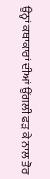ਉਨ੍ਹਾਂ ਕਥਾਕਾਰਾਂ ਦੀਆਂ ਉਂਗਲੀ ਫੜ ਕੇ ਨਾਲ ਤੋਰ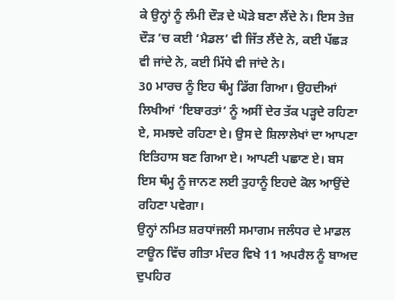ਕੇ ਉਨ੍ਹਾਂ ਨੂੰ ਲੰਮੀ ਦੌੜ ਦੇ ਘੋੜੇ ਬਣਾ ਲੈਂਦੇ ਨੇ। ਇਸ ਤੇਜ਼ ਦੌੜ ’ਚ ਕਈ ‘ਮੈਡਲ’ ਵੀ ਜਿੱਤ ਲੈਂਦੇ ਨੇ, ਕਈ ਪੱਛੜ ਵੀ ਜਾਂਦੇ ਨੇ, ਕਈ ਮਿੱਧੇ ਵੀ ਜਾਂਦੇ ਨੇ।
30 ਮਾਰਚ ਨੂੰ ਇਹ ਥੰਮ੍ਹ ਡਿੱਗ ਗਿਆ। ਉਹਦੀਆਂ ਲਿਖੀਆਂ ‘ਇਬਾਰਤਾਂ’ ਨੂੰ ਅਸੀਂ ਦੇਰ ਤੱਕ ਪੜ੍ਹਦੇ ਰਹਿਣਾ ਏ, ਸਮਝਦੇ ਰਹਿਣਾ ਏ। ਉਸ ਦੇ ਸ਼ਿਲਾਲੇਖਾਂ ਦਾ ਆਪਣਾ ਇਤਿਹਾਸ ਬਣ ਗਿਆ ਏ। ਆਪਣੀ ਪਛਾਣ ਏ। ਬਸ ਇਸ ਥੰਮ੍ਹ ਨੂੰ ਜਾਨਣ ਲਈ ਤੁਹਾਨੂੰ ਇਹਦੇ ਕੋਲ ਆਉਂਦੇ ਰਹਿਣਾ ਪਵੇਗਾ।
ਉਨ੍ਹਾਂ ਨਮਿਤ ਸ਼ਰਧਾਂਜਲੀ ਸਮਾਗਮ ਜਲੰਧਰ ਦੇ ਮਾਡਲ ਟਾਊਨ ਵਿੱਚ ਗੀਤਾ ਮੰਦਰ ਵਿਖੇ 11 ਅਪਰੈਲ ਨੂੰ ਬਾਅਦ ਦੁਪਹਿਰ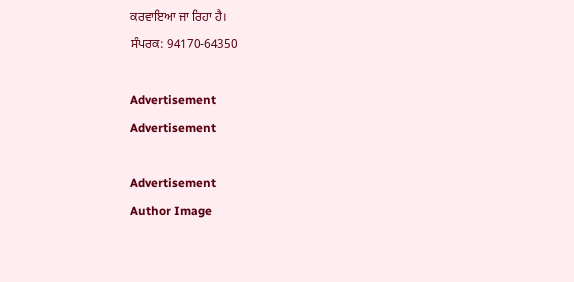ਕਰਵਾਇਆ ਜਾ ਰਿਹਾ ਹੈ।
ਸੰਪਰਕ: 94170-64350

Advertisement
Advertisement

Advertisement
Author Image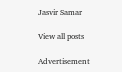Jasvir Samar

View all posts

Advertisement